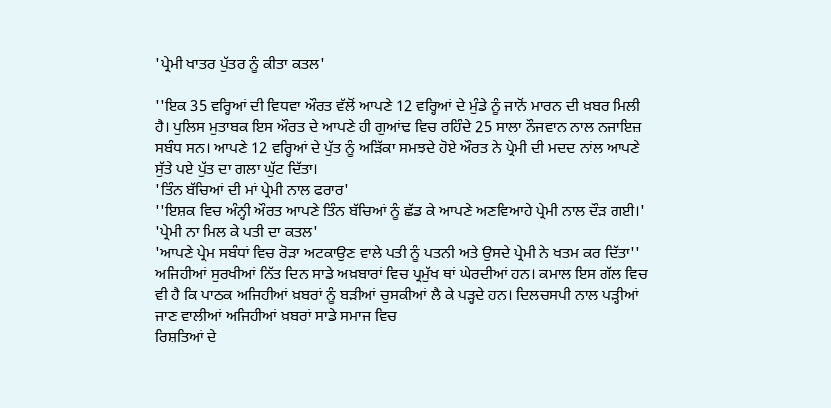'ਪ੍ਰੇਮੀ ਖਾਤਰ ਪੁੱਤਰ ਨੂੰ ਕੀਤਾ ਕਤਲ'

''ਇਕ 35 ਵਰ੍ਹਿਆਂ ਦੀ ਵਿਧਵਾ ਔਰਤ ਵੱਲੋਂ ਆਪਣੇ 12 ਵਰ੍ਹਿਆਂ ਦੇ ਮੁੰਡੇ ਨੂੰ ਜਾਨੋਂ ਮਾਰਨ ਦੀ ਖ਼ਬਰ ਮਿਲੀ ਹੈ। ਪੁਲਿਸ ਮੁਤਾਬਕ ਇਸ ਔਰਤ ਦੇ ਆਪਣੇ ਹੀ ਗੁਆਂਢ ਵਿਚ ਰਹਿੰਦੇ 25 ਸਾਲਾ ਨੌਜਵਾਨ ਨਾਲ ਨਜਾਇਜ਼ ਸਬੰਧ ਸਨ। ਆਪਣੇ 12 ਵਰ੍ਹਿਆਂ ਦੇ ਪੁੱਤ ਨੂੰ ਅੜਿੱਕਾ ਸਮਝਦੇ ਹੋਏ ਔਰਤ ਨੇ ਪ੍ਰੇਮੀ ਦੀ ਮਦਦ ਨਾਂਲ ਆਪਣੇ ਸੁੱਤੇ ਪਏ ਪੁੱਤ ਦਾ ਗਲਾ ਘੁੱਟ ਦਿੱਤਾ।
'ਤਿੰਨ ਬੱਚਿਆਂ ਦੀ ਮਾਂ ਪ੍ਰੇਮੀ ਨਾਲ ਫਰਾਰ'
''ਇਸ਼ਕ ਵਿਚ ਅੰਨ੍ਹੀ ਔਰਤ ਆਪਣੇ ਤਿੰਨ ਬੱਚਿਆਂ ਨੂੰ ਛੱਡ ਕੇ ਆਪਣੇ ਅਣਵਿਆਹੇ ਪ੍ਰੇਮੀ ਨਾਲ ਦੌੜ ਗਈ।'
'ਪ੍ਰੇਮੀ ਨਾ ਮਿਲ ਕੇ ਪਤੀ ਦਾ ਕਤਲ'
'ਆਪਣੇ ਪ੍ਰੇਮ ਸਬੰਧਾਂ ਵਿਚ ਰੋੜਾ ਅਟਕਾਉਣ ਵਾਲੇ ਪਤੀ ਨੂੰ ਪਤਨੀ ਅਤੇ ਉਸਦੇ ਪ੍ਰੇਮੀ ਨੇ ਖਤਮ ਕਰ ਦਿੱਤਾ''
ਅਜਿਹੀਆਂ ਸੁਰਖੀਆਂ ਨਿੱਤ ਦਿਨ ਸਾਡੇ ਅਖ਼ਬਾਰਾਂ ਵਿਚ ਪ੍ਰਮੁੱਖ ਥਾਂ ਘੇਰਦੀਆਂ ਹਨ। ਕਮਾਲ ਇਸ ਗੱਲ ਵਿਚ ਵੀ ਹੈ ਕਿ ਪਾਠਕ ਅਜਿਹੀਆਂ ਖ਼ਬਰਾਂ ਨੂੰ ਬੜੀਆਂ ਚੁਸਕੀਆਂ ਲੈ ਕੇ ਪੜ੍ਹਦੇ ਹਨ। ਦਿਲਚਸਪੀ ਨਾਲ ਪੜ੍ਹੀਆਂ ਜਾਣ ਵਾਲੀਆਂ ਅਜਿਹੀਆਂ ਖ਼ਬਰਾਂ ਸਾਡੇ ਸਮਾਜ ਵਿਚ
ਰਿਸ਼ਤਿਆਂ ਦੇ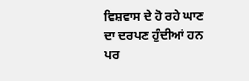ਵਿਸ਼ਵਾਸ ਦੇ ਹੋ ਰਹੇ ਘਾਣ ਦਾ ਦਰਪਣ ਹੁੰਦੀਆਂ ਹਨ ਪਰ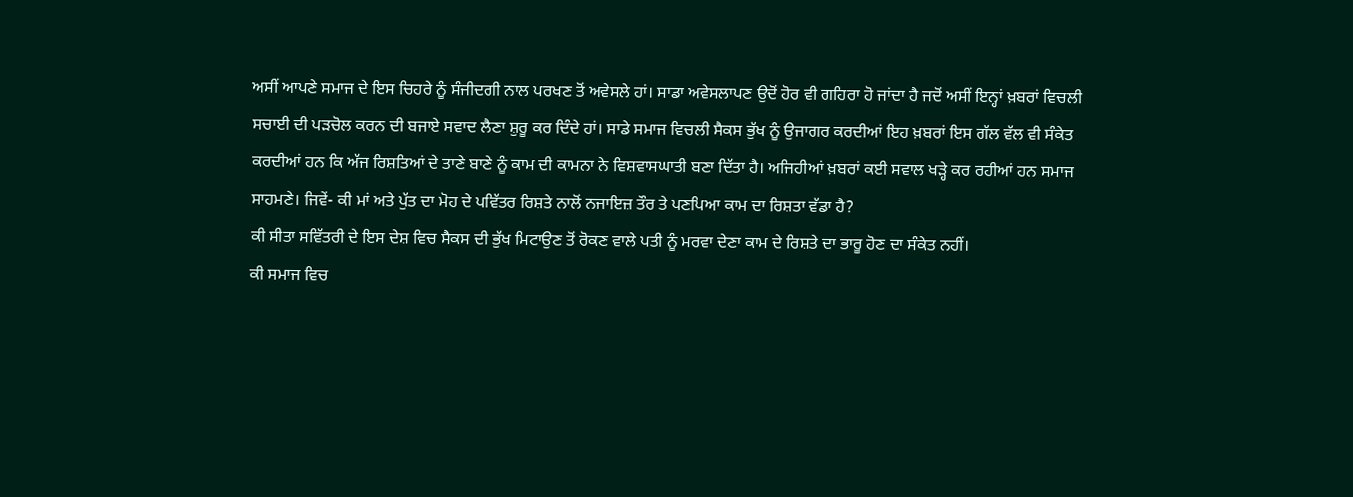ਅਸੀਂ ਆਪਣੇ ਸਮਾਜ ਦੇ ਇਸ ਚਿਹਰੇ ਨੂੰ ਸੰਜੀਦਗੀ ਨਾਲ ਪਰਖਣ ਤੋਂ ਅਵੇਸਲੇ ਹਾਂ। ਸਾਡਾ ਅਵੇਸਲਾਪਣ ਉਦੋਂ ਹੋਰ ਵੀ ਗਹਿਰਾ ਹੋ ਜਾਂਦਾ ਹੈ ਜਦੋਂ ਅਸੀਂ ਇਨ੍ਹਾਂ ਖ਼ਬਰਾਂ ਵਿਚਲੀ ਸਚਾਈ ਦੀ ਪੜਚੋਲ ਕਰਨ ਦੀ ਬਜਾਏ ਸਵਾਦ ਲੈਣਾ ਸ਼ੁਰੂ ਕਰ ਦਿੰਦੇ ਹਾਂ। ਸਾਡੇ ਸਮਾਜ ਵਿਚਲੀ ਸੈਕਸ ਭੁੱਖ ਨੂੰ ਉਜਾਗਰ ਕਰਦੀਆਂ ਇਹ ਖ਼ਬਰਾਂ ਇਸ ਗੱਲ ਵੱਲ ਵੀ ਸੰਕੇਤ ਕਰਦੀਆਂ ਹਨ ਕਿ ਅੱਜ ਰਿਸ਼ਤਿਆਂ ਦੇ ਤਾਣੇ ਬਾਣੇ ਨੂੰ ਕਾਮ ਦੀ ਕਾਮਨਾ ਨੇ ਵਿਸ਼ਵਾਸਘਾਤੀ ਬਣਾ ਦਿੱਤਾ ਹੈ। ਅਜਿਹੀਆਂ ਖ਼ਬਰਾਂ ਕਈ ਸਵਾਲ ਖੜ੍ਹੇ ਕਰ ਰਹੀਆਂ ਹਨ ਸਮਾਜ ਸਾਹਮਣੇ। ਜਿਵੇਂ- ਕੀ ਮਾਂ ਅਤੇ ਪੁੱਤ ਦਾ ਮੋਹ ਦੇ ਪਵਿੱਤਰ ਰਿਸ਼ਤੇ ਨਾਲੋਂ ਨਜਾਇਜ਼ ਤੌਰ ਤੇ ਪਣਪਿਆ ਕਾਮ ਦਾ ਰਿਸ਼ਤਾ ਵੱਡਾ ਹੈ?
ਕੀ ਸੀਤਾ ਸਵਿੱਤਰੀ ਦੇ ਇਸ ਦੇਸ਼ ਵਿਚ ਸੈਕਸ ਦੀ ਭੁੱਖ ਮਿਟਾਉਣ ਤੋਂ ਰੋਕਣ ਵਾਲੇ ਪਤੀ ਨੂੰ ਮਰਵਾ ਦੇਣਾ ਕਾਮ ਦੇ ਰਿਸ਼ਤੇ ਦਾ ਭਾਰੂ ਹੋਣ ਦਾ ਸੰਕੇਤ ਨਹੀਂ।
ਕੀ ਸਮਾਜ ਵਿਚ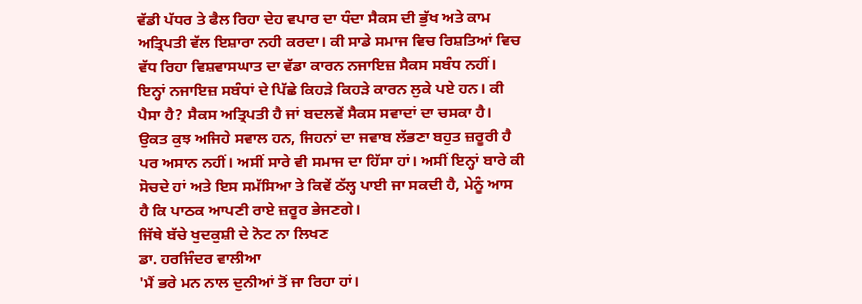ਵੱਡੀ ਪੱਧਰ ਤੇ ਫੈਲ ਰਿਹਾ ਦੇਹ ਵਪਾਰ ਦਾ ਧੰਦਾ ਸੈਕਸ ਦੀ ਭੁੱਖ ਅਤੇ ਕਾਮ ਅਤ੍ਰਿਪਤੀ ਵੱਲ ਇਸ਼ਾਰਾ ਨਹੀ ਕਰਦਾ। ਕੀ ਸਾਡੇ ਸਮਾਜ ਵਿਚ ਰਿਸ਼ਤਿਆਂ ਵਿਚ ਵੱਧ ਰਿਹਾ ਵਿਸ਼ਵਾਸਘਾਤ ਦਾ ਵੱਡਾ ਕਾਰਨ ਨਜਾਇਜ਼ ਸੈਕਸ ਸਬੰਧ ਨਹੀਂ।
ਇਨ੍ਹਾਂ ਨਜਾਇਜ਼ ਸਬੰਧਾਂ ਦੇ ਪਿੱਛੇ ਕਿਹੜੇ ਕਿਹੜੇ ਕਾਰਨ ਲੁਕੇ ਪਏ ਹਨ। ਕੀ ਪੈਸਾ ਹੈ? ਸੈਕਸ ਅਤ੍ਰਿਪਤੀ ਹੈ ਜਾਂ ਬਦਲਵੇਂ ਸੈਕਸ ਸਵਾਦਾਂ ਦਾ ਚਸਕਾ ਹੈ। ਉਕਤ ਕੁਝ ਅਜਿਹੇ ਸਵਾਲ ਹਨ, ਜਿਹਨਾਂ ਦਾ ਜਵਾਬ ਲੱਭਣਾ ਬਹੁਤ ਜ਼ਰੂਰੀ ਹੈ ਪਰ ਅਸਾਨ ਨਹੀਂ। ਅਸੀਂ ਸਾਰੇ ਵੀ ਸਮਾਜ ਦਾ ਹਿੱਸਾ ਹਾਂ। ਅਸੀਂ ਇਨ੍ਹਾਂ ਬਾਰੇ ਕੀ ਸੋਚਦੇ ਹਾਂ ਅਤੇ ਇਸ ਸਮੱਸਿਆ ਤੇ ਕਿਵੇਂ ਠੱਲ੍ਹ ਪਾਈ ਜਾ ਸਕਦੀ ਹੈ, ਮੇਨੂੰ ਆਸ ਹੈ ਕਿ ਪਾਠਕ ਆਪਣੀ ਰਾਏ ਜ਼ਰੂਰ ਭੇਜਣਗੇ।
ਜਿੱਥੇ ਬੱਚੇ ਖੁਦਕੁਸ਼ੀ ਦੇ ਨੋਟ ਨਾ ਲਿਖਣ
ਡਾ. ਹਰਜਿੰਦਰ ਵਾਲੀਆ
'ਮੈਂ ਭਰੇ ਮਨ ਨਾਲ ਦੁਨੀਆਂ ਤੋਂ ਜਾ ਰਿਹਾ ਹਾਂ।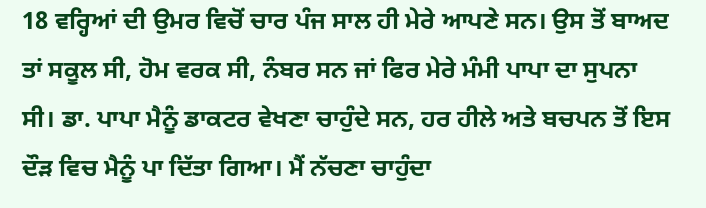18 ਵਰ੍ਹਿਆਂ ਦੀ ਉਮਰ ਵਿਚੋਂ ਚਾਰ ਪੰਜ ਸਾਲ ਹੀ ਮੇਰੇ ਆਪਣੇ ਸਨ। ਉਸ ਤੋਂ ਬਾਅਦ ਤਾਂ ਸਕੂਲ ਸੀ, ਹੋਮ ਵਰਕ ਸੀ, ਨੰਬਰ ਸਨ ਜਾਂ ਫਿਰ ਮੇਰੇ ਮੰਮੀ ਪਾਪਾ ਦਾ ਸੁਪਨਾ ਸੀ। ਡਾ. ਪਾਪਾ ਮੈਨੂੰ ਡਾਕਟਰ ਵੇਖਣਾ ਚਾਹੁੰਦੇ ਸਨ, ਹਰ ਹੀਲੇ ਅਤੇ ਬਚਪਨ ਤੋਂ ਇਸ ਦੌੜ ਵਿਚ ਮੈਨੂੰ ਪਾ ਦਿੱਤਾ ਗਿਆ। ਮੈਂ ਨੱਚਣਾ ਚਾਹੁੰਦਾ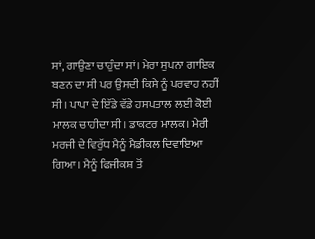ਸਾਂ, ਗਾਉਣਾ ਚਾਹੁੰਦਾ ਸਾਂ। ਮੇਰਾ ਸੁਪਨਾ ਗਾਇਕ ਬਣਨ ਦਾ ਸੀ ਪਰ ਉਸਦੀ ਕਿਸੇ ਨੂੰ ਪਰਵਾਹ ਨਹੀਂ ਸੀ। ਪਾਪਾ ਦੇ ਇੱਡੇ ਵੱਡੇ ਹਸਪਤਾਲ ਲਈ ਕੋਈ ਮਾਲਕ ਚਾਹੀਦਾ ਸੀ। ਡਾਕਟਰ ਮਾਲਕ। ਮੇਰੀ ਮਰਜੀ ਦੇ ਵਿਰੁੱਧ ਮੈਨੂੰ ਮੈਡੀਕਲ ਦਿਵਾਇਆ ਗਿਆ। ਮੈਨੂੰ ਫਿਜੀਕਸ਼ ਤੋਂ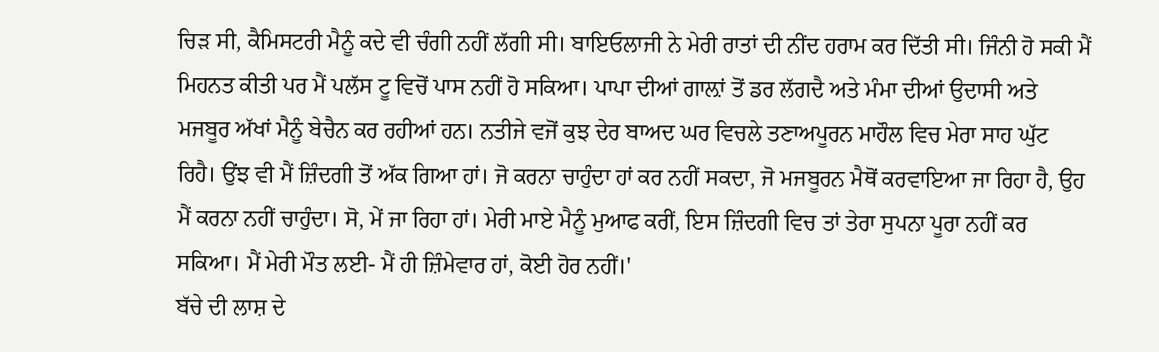ਚਿੜ ਸੀ, ਕੈਮਿਸਟਰੀ ਮੈਨੂੰ ਕਦੇ ਵੀ ਚੰਗੀ ਨਹੀਂ ਲੱਗੀ ਸੀ। ਬਾਇਓਲਾਜੀ ਨੇ ਮੇਰੀ ਰਾਤਾਂ ਦੀ ਨੀਂਦ ਹਰਾਮ ਕਰ ਦਿੱਤੀ ਸੀ। ਜਿੰਨੀ ਹੋ ਸਕੀ ਮੈਂ ਮਿਹਨਤ ਕੀਤੀ ਪਰ ਮੈਂ ਪਲੱਸ ਟੂ ਵਿਚੋਂ ਪਾਸ ਨਹੀਂ ਹੋ ਸਕਿਆ। ਪਾਪਾ ਦੀਆਂ ਗਾਲ਼ਾਂ ਤੋਂ ਡਰ ਲੱਗਦੈ ਅਤੇ ਮੰਮਾ ਦੀਆਂ ਉਦਾਸੀ ਅਤੇ ਮਜਬੂਰ ਅੱਖਾਂ ਮੈਨੂੰ ਬੇਚੈਨ ਕਰ ਰਹੀਆਂ ਹਨ। ਨਤੀਜੇ ਵਜੋਂ ਕੁਝ ਦੇਰ ਬਾਅਦ ਘਰ ਵਿਚਲੇ ਤਣਾਅਪੂਰਨ ਮਾਹੌਲ ਵਿਚ ਮੇਰਾ ਸਾਹ ਘੁੱਟ ਰਿਹੈ। ਉਂਝ ਵੀ ਮੈਂ ਜ਼ਿੰਦਗੀ ਤੋਂ ਅੱਕ ਗਿਆ ਹਾਂ। ਜੋ ਕਰਨਾ ਚਾਹੁੰਦਾ ਹਾਂ ਕਰ ਨਹੀਂ ਸਕਦਾ, ਜੋ ਮਜਬੂਰਨ ਮੈਥੋਂ ਕਰਵਾਇਆ ਜਾ ਰਿਹਾ ਹੈ, ਉਹ ਮੈਂ ਕਰਨਾ ਨਹੀਂ ਚਾਹੁੰਦਾ। ਸੋ, ਮੇਂ ਜਾ ਰਿਹਾ ਹਾਂ। ਮੇਰੀ ਮਾਏ ਮੈਨੂੰ ਮੁਆਫ ਕਰੀਂ, ਇਸ ਜ਼ਿੰਦਗੀ ਵਿਚ ਤਾਂ ਤੇਰਾ ਸੁਪਨਾ ਪੂਰਾ ਨਹੀਂ ਕਰ ਸਕਿਆ। ਮੈਂ ਮੇਰੀ ਮੌਤ ਲਈ- ਮੈਂ ਹੀ ਜ਼ਿੰਮੇਵਾਰ ਹਾਂ, ਕੋਈ ਹੋਰ ਨਹੀਂ।'
ਬੱਚੇ ਦੀ ਲਾਸ਼ ਦੇ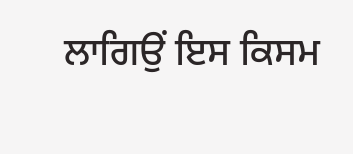ਲਾਗਿਉਂ ਇਸ ਕਿਸਮ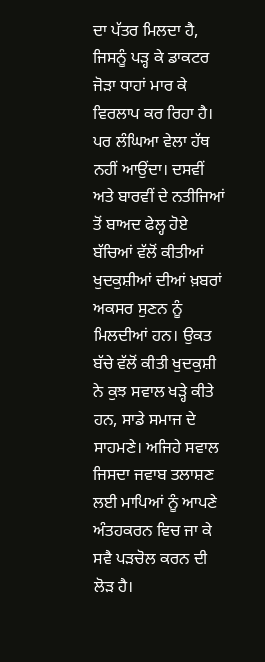ਦਾ ਪੱਤਰ ਮਿਲਦਾ ਹੈ, ਜਿਸਨੂੰ ਪੜ੍ਹ ਕੇ ਡਾਕਟਰ ਜੋੜਾ ਧਾਹਾਂ ਮਾਰ ਕੇ ਵਿਰਲਾਪ ਕਰ ਰਿਹਾ ਹੈ। ਪਰ ਲੰਘਿਆ ਵੇਲਾ ਹੱਥ ਨਹੀਂ ਆਉਂਦਾ। ਦਸਵੀਂ ਅਤੇ ਬਾਰਵੀਂ ਦੇ ਨਤੀਜਿਆਂ ਤੋਂ ਬਾਅਦ ਫੇਲ੍ਹ ਹੋਏ ਬੱਚਿਆਂ ਵੱਲੋਂ ਕੀਤੀਆਂ ਖੁਦਕੁਸ਼ੀਆਂ ਦੀਆਂ ਖ਼ਬਰਾਂ ਅਕਸਰ ਸੁਣਨ ਨੂੰ ਮਿਲਦੀਆਂ ਹਨ। ਉਕਤ ਬੱਚੇ ਵੱਲੋਂ ਕੀਤੀ ਖੁਦਕੁਸ਼ੀ ਨੇ ਕੁਝ ਸਵਾਲ ਖੜ੍ਹੇ ਕੀਤੇ ਹਨ, ਸਾਡੇ ਸਮਾਜ ਦੇ ਸਾਹਮਣੇ। ਅਜਿਹੇ ਸਵਾਲ ਜਿਸਦਾ ਜਵਾਬ ਤਲਾਸ਼ਣ ਲਈ ਮਾਪਿਆਂ ਨੂੰ ਆਪਣੇ ਅੰਤਹਕਰਨ ਵਿਚ ਜਾ ਕੇ ਸਵੈ ਪੜਚੋਲ ਕਰਨ ਦੀ ਲੋੜ ਹੈ।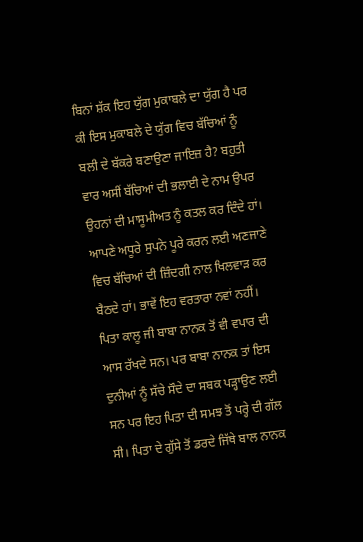ਬਿਨਾਂ ਸ਼ੱਕ ਇਹ ਯੁੱਗ ਮੁਕਾਬਲੇ ਦਾ ਯੁੱਗ ਹੈ ਪਰ ਕੀ ਇਸ ਮੁਕਾਬਲੇ ਦੇ ਯੁੱਗ ਵਿਚ ਬੱਚਿਆਂ ਨੂੰ ਬਲੀ ਦੇ ਬੱਕਰੇ ਬਣਾਉਣਾ ਜਾਇਜ਼ ਹੈ? ਬਹੁਤੀ ਵਾਰ ਅਸੀਂ ਬੱਚਿਆਂ ਦੀ ਭਲਾਈ ਦੇ ਨਾਮ ਉਪਰ ਉਹਨਾਂ ਦੀ ਮਾਸੂਮੀਅਤ ਨੂੰ ਕਤਲ ਕਰ ਦਿੰਦੇ ਹਾਂ। ਆਪਣੇ ਅਧੂਰੇ ਸੁਪਨੇ ਪੂਰੇ ਕਰਨ ਲਈ ਅਣਜਾਣੇ ਵਿਚ ਬੱਚਿਆਂ ਦੀ ਜ਼ਿੰਦਗੀ ਨਾਲ ਖਿਲਵਾੜ ਕਰ ਬੈਠਦੇ ਹਾਂ। ਭਾਵੇਂ ਇਹ ਵਰਤਾਰਾ ਨਵਾਂ ਨਹੀਂ। ਪਿਤਾ ਕਾਲੂ ਜੀ ਬਾਬਾ ਨਾਨਕ ਤੋਂ ਵੀ ਵਪਾਰ ਦੀ ਆਸ ਰੱਖਦੇ ਸਨ। ਪਰ ਬਾਬਾ ਨਾਨਕ ਤਾਂ ਇਸ ਦੁਨੀਆਂ ਨੂੰ ਸੱਚੇ ਸੌਦੇ ਦਾ ਸਬਕ ਪੜ੍ਹਾਉਣ ਲਈ ਸਨ ਪਰ ਇਹ ਪਿਤਾ ਦੀ ਸਮਝ ਤੋਂ ਪਰ੍ਹੇ ਦੀ ਗੱਲ ਸੀ। ਪਿਤਾ ਦੇ ਗੁੱਸੇ ਤੋਂ ਡਰਦੇ ਜਿੱਥੇ ਬਾਲ ਨਾਨਕ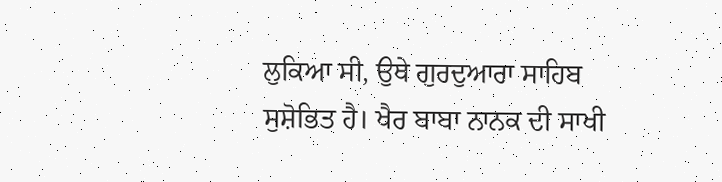ਲੁਕਿਆ ਸੀ, ਉਥੇ ਗੁਰਦੁਆਰਾ ਸਾਹਿਬ ਸੁਸ਼ੋਭਿਤ ਹੈ। ਖੈਰ ਬਾਬਾ ਨਾਨਕ ਦੀ ਸਾਖੀ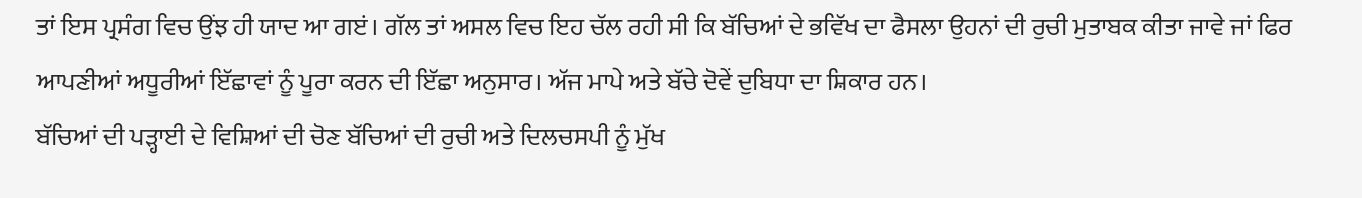ਤਾਂ ਇਸ ਪ੍ਰਸੰਗ ਵਿਚ ਉਂਝ ਹੀ ਯਾਦ ਆ ਗੲਂ। ਗੱਲ ਤਾਂ ਅਸਲ ਵਿਚ ਇਹ ਚੱਲ ਰਹੀ ਸੀ ਕਿ ਬੱਚਿਆਂ ਦੇ ਭਵਿੱਖ ਦਾ ਫੈਸਲਾ ਉਹਨਾਂ ਦੀ ਰੁਚੀ ਮੁਤਾਬਕ ਕੀਤਾ ਜਾਵੇ ਜਾਂ ਫਿਰ ਆਪਣੀਆਂ ਅਧੂਰੀਆਂ ਇੱਛਾਵਾਂ ਨੂੰ ਪੂਰਾ ਕਰਨ ਦੀ ਇੱਛਾ ਅਨੁਸਾਰ। ਅੱਜ ਮਾਪੇ ਅਤੇ ਬੱਚੇ ਦੋਵੇਂ ਦੁਬਿਧਾ ਦਾ ਸ਼ਿਕਾਰ ਹਨ।
ਬੱਚਿਆਂ ਦੀ ਪੜ੍ਹਾਈ ਦੇ ਵਿਸ਼ਿਆਂ ਦੀ ਚੋਣ ਬੱਚਿਆਂ ਦੀ ਰੁਚੀ ਅਤੇ ਦਿਲਚਸਪੀ ਨੂੰ ਮੁੱਖ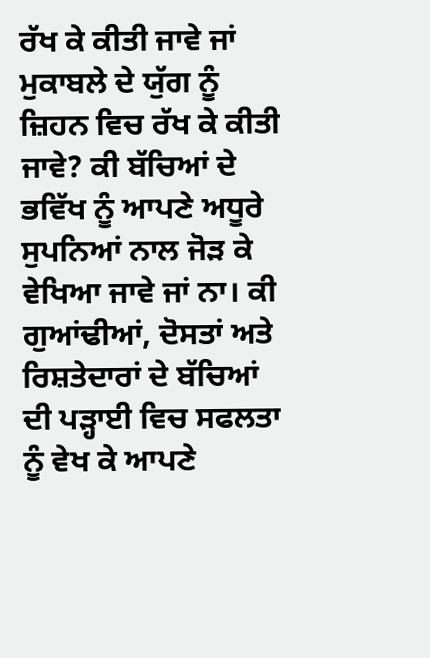ਰੱਖ ਕੇ ਕੀਤੀ ਜਾਵੇ ਜਾਂ ਮੁਕਾਬਲੇ ਦੇ ਯੁੱਗ ਨੂੰ ਜ਼ਿਹਨ ਵਿਚ ਰੱਖ ਕੇ ਕੀਤੀ ਜਾਵੇ? ਕੀ ਬੱਚਿਆਂ ਦੇ ਭਵਿੱਖ ਨੂੰ ਆਪਣੇ ਅਧੂਰੇ ਸੁਪਨਿਆਂ ਨਾਲ ਜੋੜ ਕੇ ਵੇਖਿਆ ਜਾਵੇ ਜਾਂ ਨਾ। ਕੀ ਗੁਆਂਢੀਆਂ, ਦੋਸਤਾਂ ਅਤੇ ਰਿਸ਼ਤੇਦਾਰਾਂ ਦੇ ਬੱਚਿਆਂ ਦੀ ਪੜ੍ਹਾਈ ਵਿਚ ਸਫਲਤਾ ਨੂੰ ਵੇਖ ਕੇ ਆਪਣੇ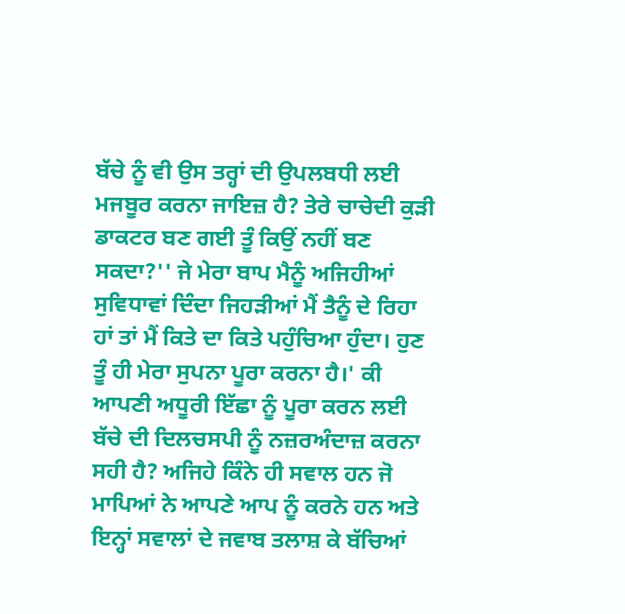ਬੱਚੇ ਨੂੰ ਵੀ ਉਸ ਤਰ੍ਹਾਂ ਦੀ ਉਪਲਬਧੀ ਲਈ ਮਜਬੂਰ ਕਰਨਾ ਜਾਇਜ਼ ਹੈ? ਤੇਰੇ ਚਾਚੇਦੀ ਕੁੜੀ ਡਾਕਟਰ ਬਣ ਗਈ ਤੂੰ ਕਿਉਂ ਨਹੀਂ ਬਣ ਸਕਦਾ?'' ਜੇ ਮੇਰਾ ਬਾਪ ਮੈਨੂੰ ਅਜਿਹੀਆਂ ਸੁਵਿਧਾਵਾਂ ਦਿੰਦਾ ਜਿਹੜੀਆਂ ਮੈਂ ਤੈਨੂੰ ਦੇ ਰਿਹਾ ਹਾਂ ਤਾਂ ਮੈਂ ਕਿਤੇ ਦਾ ਕਿਤੇ ਪਹੁੰਚਿਆ ਹੁੰਦਾ। ਹੁਣ ਤੂੰ ਹੀ ਮੇਰਾ ਸੁਪਨਾ ਪੂਰਾ ਕਰਨਾ ਹੈ।' ਕੀ ਆਪਣੀ ਅਧੂਰੀ ਇੱਛਾ ਨੂੰ ਪੂਰਾ ਕਰਨ ਲਈ ਬੱਚੇ ਦੀ ਦਿਲਚਸਪੀ ਨੂੰ ਨਜ਼ਰਅੰਦਾਜ਼ ਕਰਨਾ ਸਹੀ ਹੈ? ਅਜਿਹੇ ਕਿੰਨੇ ਹੀ ਸਵਾਲ ਹਨ ਜੋ ਮਾਪਿਆਂ ਨੇ ਆਪਣੇ ਆਪ ਨੂੰ ਕਰਨੇ ਹਨ ਅਤੇ ਇਨ੍ਹਾਂ ਸਵਾਲਾਂ ਦੇ ਜਵਾਬ ਤਲਾਸ਼ ਕੇ ਬੱਚਿਆਂ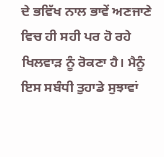ਦੇ ਭਵਿੱਖ ਨਾਲ ਭਾਵੇਂ ਅਣਜਾਣੇ ਵਿਚ ਹੀ ਸਹੀ ਪਰ ਹੋ ਰਹੇ ਖਿਲਵਾੜ ਨੂੰ ਰੋਕਣਾ ਹੈ। ਮੈਨੂੰ ਇਸ ਸਬੰਧੀ ਤੁਹਾਡੇ ਸੁਝਾਵਾਂ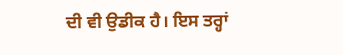ਦੀ ਵੀ ਉਡੀਕ ਹੈ। ਇਸ ਤਰ੍ਹਾਂ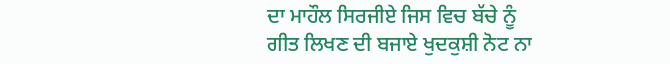ਦਾ ਮਾਹੌਲ ਸਿਰਜੀਏ ਜਿਸ ਵਿਚ ਬੱਚੇ ਨੂੰ ਗੀਤ ਲਿਖਣ ਦੀ ਬਜਾਏ ਖੁਦਕੁਸ਼ੀ ਨੋਟ ਨਾ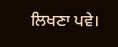ਲਿਖਣਾ ਪਵੇ।